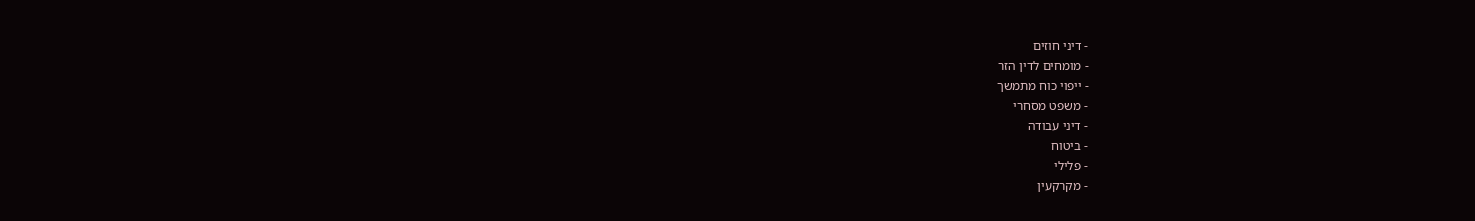- דיני חוזים
- מומחים לדין הזר
- ייפוי כוח מתמשך
- משפט מסחרי
- דיני עבודה
- ביטוח
- פלילי
- מקרקעין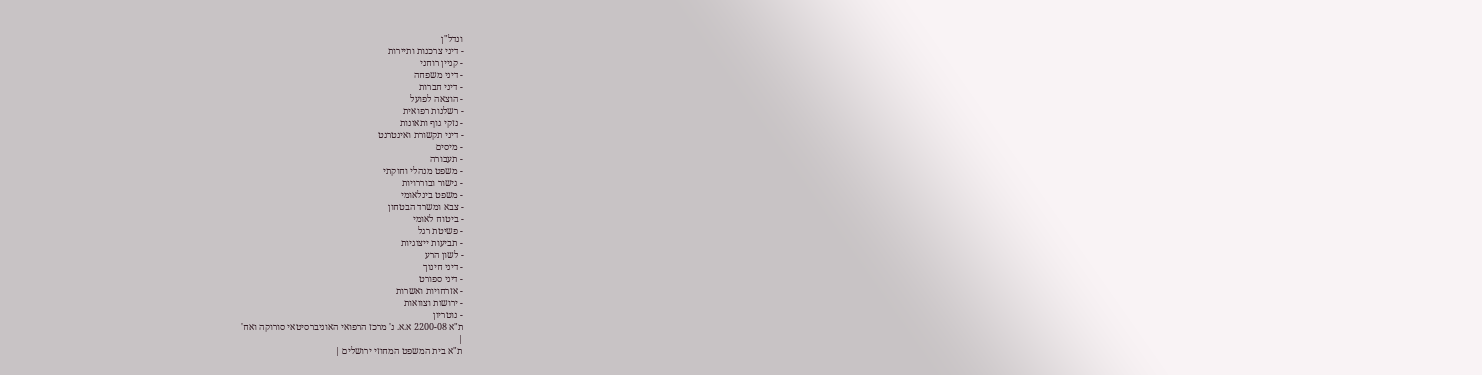ונדל"ן
- דיני צרכנות ותיירות
- קניין רוחני
- דיני משפחה
- דיני חברות
- הוצאה לפועל
- רשלנות רפואית
- נזקי גוף ותאונות
- דיני תקשורת ואינטרנט
- מיסים
- תעבורה
- משפט מנהלי וחוקתי
- גישור ובוררויות
- משפט בינלאומי
- צבא ומשרד הבטחון
- ביטוח לאומי
- פשיטת רגל
- תביעות ייצוגיות
- לשון הרע
- דיני חינוך
- דיני ספורט
- אזרחויות ואשרות
- ירושות וצוואות
- נוטריון
ת"א 2200-08 א.א. נ' מרכז הרפואי האוניברסיטאי סורוקה ואח'
|
ת"א בית המשפט המחוזי ירושלים |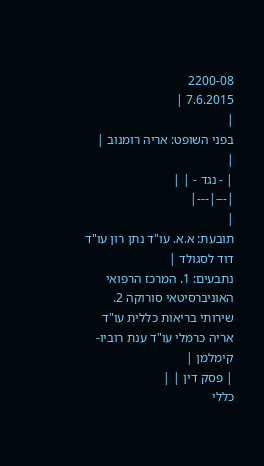2200-08
7.6.2015 |
|
בפני השופט: אריה רומנוב |
|
| - נגד - | |
|---|---|
|
תובעת: א.א. עו"ד נתן רון עו"ד דוד לסגולד |
נתבעים: 1. המרכז הרפואי האוניברסיטאי סורוקה 2. שירותי בריאות כללית עו"ד אריה כרמלי עו"ד ענת רוביו-קימלמן |
| פסק דין | |
כללי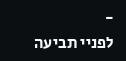-
לפניי תביעה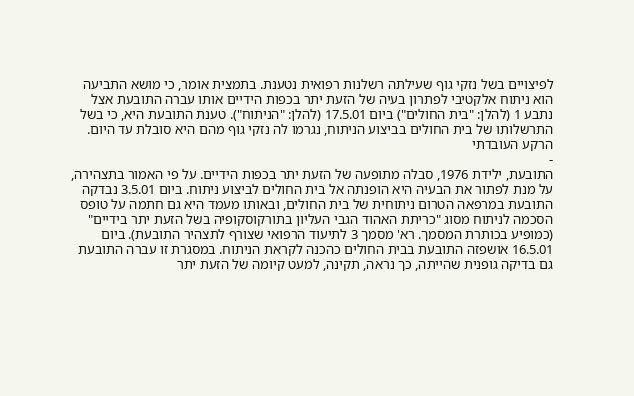לפיצויים בשל נזקי גוף שעילתה רשלנות רפואית נטענת. בתמצית אומר, כי מושא התביעה הוא ניתוח אלקטיבי לפתרון בעיה של הזעת יתר בכפות הידיים אותו עברה התובעת אצל נתבע 1 (להלן: "בית החולים") ביום 17.5.01 (להלן: "הניתוח"). טענת התובעת היא, כי בשל התרשלותו של בית החולים בביצוע הניתוח, נגרמו לה נזקי גוף מהם היא סובלת עד היום.
הרקע העובדתי
-
התובעת, ילידת 1976, סבלה מתופעה של הזעת יתר בכפות הידיים. על פי האמור בתצהירה, על מנת לפתור את הבעיה היא הופנתה אל בית החולים לביצוע ניתוח. ביום 3.5.01 נבדקה התובעת במרפאה הטרום ניתוחית של בית החולים, ובאותו מעמד היא גם חתמה על טופס הסכמה לניתוח מסוג "כריתת האהוד הגבי העליון בתורקוסקופיה בשל הזעת יתר בידיים" (כמופיע בכותרת המסמך. רא' מסמך 3 לתיעוד הרפואי שצורף לתצהיר התובעת). ביום 16.5.01 אושפזה התובעת בבית החולים כהכנה לקראת הניתוח. במסגרת זו עברה התובעת גם בדיקה גופנית שהייתה, כך נראה, תקינה, למעט קיומה של הזעת יתר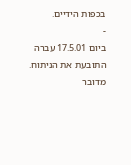בכפות הידיים.
-
ביום 17.5.01 עברה התובעת את הניתוח. מדובר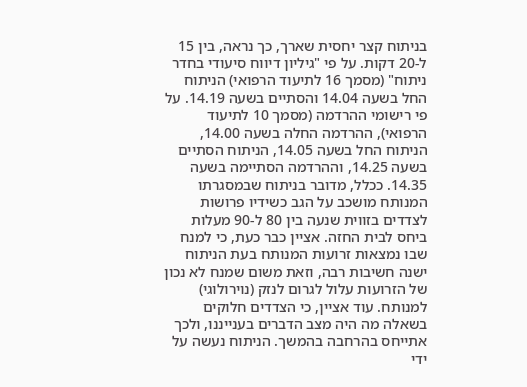בניתוח קצר יחסית שארך, כך נראה, בין 15 ל-20 דקות. על פי "גיליון דיווח סיעודי בחדר ניתוח" (מסמך 16 לתיעוד הרפואי) הניתוח החל בשעה 14.04 והסתיים בשעה 14.19. על פי רישומי ההרדמה (מסמך 10 לתיעוד הרפואי), ההרדמה החלה בשעה 14.00, הניתוח החל בשעה 14.05, הניתוח הסתיים בשעה 14.25, וההרדמה הסתיימה בשעה 14.35. ככלל, מדובר בניתוח שבמסגרתו המנותח מושכב על הגב כשידיו פרושות לצדדים בזווית שנעה בין 80 ל-90 מעלות ביחס לבית החזה. אציין כבר כעת, כי למנח שבו נמצאות זרועות המנותח בעת הניתוח ישנה חשיבות רבה, וזאת משום שמנח לא נכון של הזרועות עלול לגרום לנזק (נוירולוגי) למנותח. עוד אציין, כי הצדדים חלוקים בשאלה מה היה מצב הדברים בענייננו, ולכך אתייחס בהרחבה בהמשך. הניתוח נעשה על ידי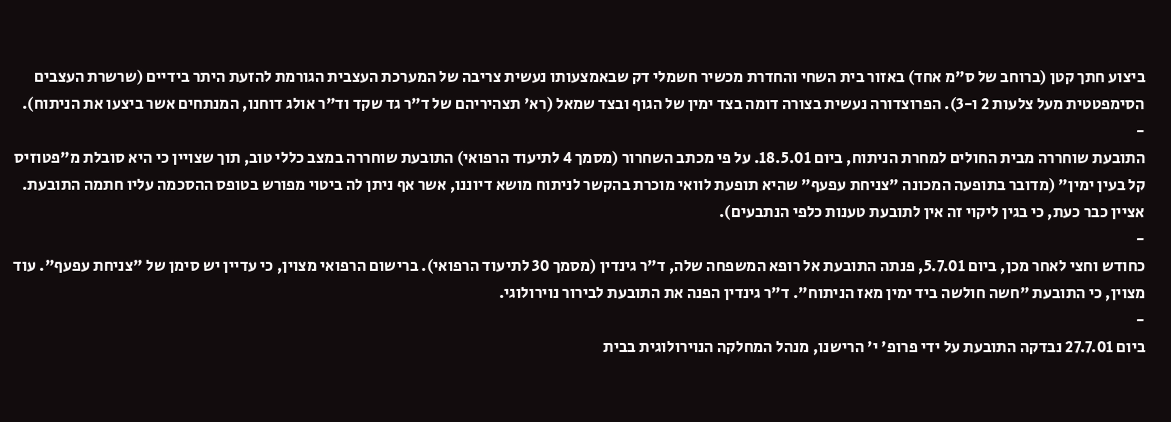ביצוע חתך קטן (ברוחב של ס"מ אחד) באזור בית השחי והחדרת מכשיר חשמלי דק שבאמצעותו נעשית צריבה של המערכת העצבית הגורמת להזעת היתר בידיים (שרשרת העצבים הסימפטטית מעל צלעות 2 ו-3). הפרוצדורה נעשית בצורה דומה בצד ימין של הגוף ובצד שמאל (רא' תצהיריהם של ד"ר גד שקד וד"ר אולג דוחנו, המנתחים אשר ביצעו את הניתוח).
-
התובעת שוחררה מבית החולים למחרת הניתוח, ביום 18.5.01. על פי מכתב השחרור (מסמך 4 לתיעוד הרפואי) התובעת שוחררה במצב כללי טוב, תוך שצויין כי היא סובלת מ"פטוזיס קל בעין ימין" (מדובר בתופעה המכונה "צניחת עפעף" שהיא תופעת לוואי מוכרת בהקשר לניתוח מושא דיוננו, אשר אף ניתן לה ביטוי מפורש בטופס ההסכמה עליו חתמה התובעת. אציין כבר כעת, כי בגין ליקוי זה אין לתובעת טענות כלפי הנתבעים).
-
כחודש וחצי לאחר מכן, ביום 5.7.01, פנתה התובעת אל רופא המשפחה שלה, ד"ר גינדין (מסמך 30 לתיעוד הרפואי). ברישום הרפואי מצוין, כי עדיין יש סימן של "צניחת עפעף". עוד מצוין, כי התובעת "חשה חולשה ביד ימין מאז הניתוח". ד"ר גינדין הפנה את התובעת לבירור נוירולוגי.
-
ביום 27.7.01 נבדקה התובעת על ידי פרופ' י' הרישנו, מנהל המחלקה הנוירולוגית בבית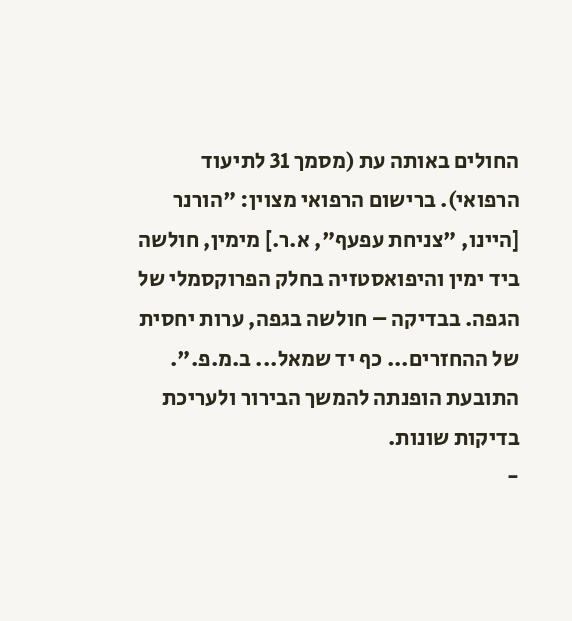החולים באותה עת (מסמך 31 לתיעוד הרפואי). ברישום הרפואי מצוין: "הורנר [היינו, "צניחת עפעף", א.ר.] מימין, חולשה ביד ימין והיפואסטזיה בחלק הפרוקסמלי של הגפה. בבדיקה – חולשה בגפה, ערות יחסית של ההחזרים... כף יד שמאל... ב.מ.פ.". התובעת הופנתה להמשך הבירור ולעריכת בדיקות שונות.
-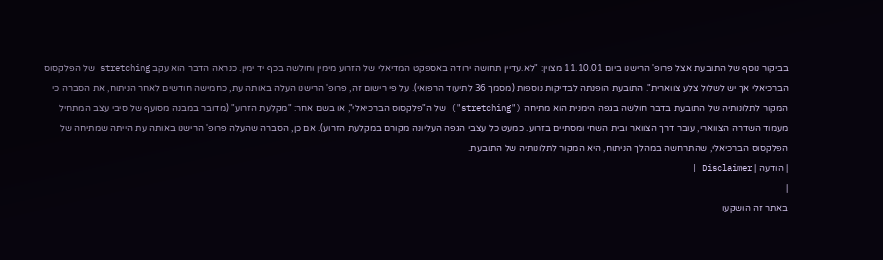בביקור נוסף של התובעת אצל פרופ' הרישנו ביום 11.10.01 מצוין: "לא.עדיין תחושה ירודה באספקט המדיאלי של הזרוע מימין וחולשה בכף יד ימין. כנראה הדבר הוא עקב stretching של הפלקסוס הברכיאלי אך יש לשלול צלע צווארית". התובעת הופנתה לבדיקות נוספות (מסמך 36 לתיעוד הרפואי). על פי רישום זה, פרופ' הרישנו העלה באותה עת, כחמישה חודשים לאחר הניתוח, את הסברה כי המקור לתלונותיה של התובעת בדבר חולשה בגפה הימנית הוא מתיחה ("stretching") של ה"פלקסוס הברכיאלי", או בשם אחר: "מקלעת הזרוע" (מדובר במבנה מסועף של סיבי עצב המתחיל מעמוד השדרה הצווארי, עובר דרך הצוואר ובית השחי ומסתיים בזרוע. כמעט כל עצבי הגפה העליונה מקורם במקלעת הזרוע). אם כן, הסברה שהעלה פרופ' הרישנו באותה עת הייתה שמתיחה של הפלקסוס הברכיאלי, שהתרחשה במהלך הניתוח, היא המקור לתלונותיה של התובעת.
| הודעה | Disclaimer |
|
באתר זה הושקעו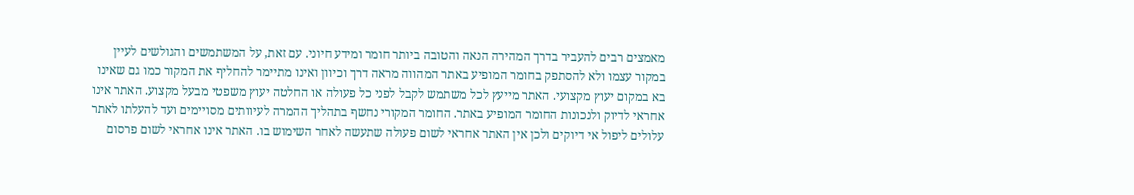מאמצים רבים להעביר בדרך המהירה הנאה והטובה ביותר חומר ומידע חיוני. עם זאת, על המשתמשים והגולשים לעיין במקור עצמו ולא להסתפק בחומר המופיע באתר המהווה מראה דרך וכיוון ואינו מתיימר להחליף את המקור כמו גם שאינו בא במקום יעוץ מקצועי. האתר מייעץ לכל משתמש לקבל לפני כל פעולה או החלטה יעוץ משפטי מבעל מקצוע. האתר אינו אחראי לדיוק ולנכונות החומר המופיע באתר. החומר המקורי נחשף בתהליך ההמרה לעיוותים מסויימים ועד להעלתו לאתר עלולים ליפול אי דיוקים ולכן אין האתר אחראי לשום פעולה שתעשה לאחר השימוש בו. האתר אינו אחראי לשום פרסום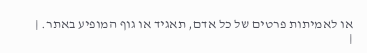או לאמיתות פרטים של כל אדם, תאגיד או גוף המופיע באתר. |
|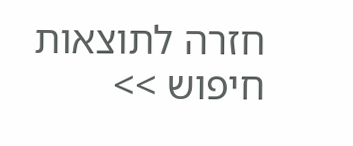חזרה לתוצאות חיפוש >>